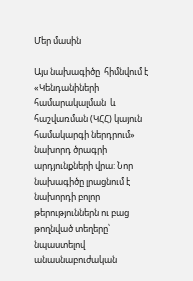Մեր մասին

Այս նախագիծը  հիմնվում է «Կենդանիների համարակալման  և հաշվառման (ԿՀՀ) կայուն համակարգի ներդրում» նախորդ ծրագրի արդյունքների վրա: Նոր նախագիծը լրացնում է նախորդի բոլոր թերություններն ու բաց թողնված տեղերը՝ նպաստելով անասնաբուժական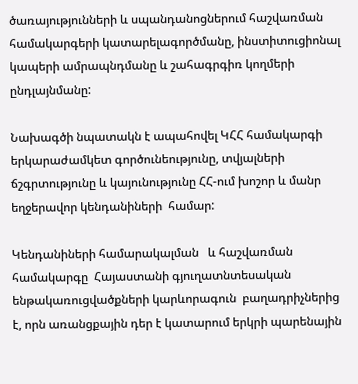ծառայությունների և սպանդանոցներում հաշվառման համակարգերի կատարելագործմանը, ինստիտուցիոնալ կապերի ամրապնդմանը և շահագրգիռ կողմերի ընդլայնմանը:

Նախագծի նպատակն է ապահովել ԿՀՀ համակարգի երկարաժամկետ գործունեությունը, տվյալների ճշգրտությունը և կայունությունը ՀՀ-ում խոշոր և մանր եղջերավոր կենդանիների  համար:

Կենդանիների համարակալման   և հաշվառման  համակարգը  Հայաստանի գյուղատնտեսական ենթակառուցվածքների կարևորագուն  բաղադրիչներից  է, որն առանցքային դեր է կատարում երկրի պարենային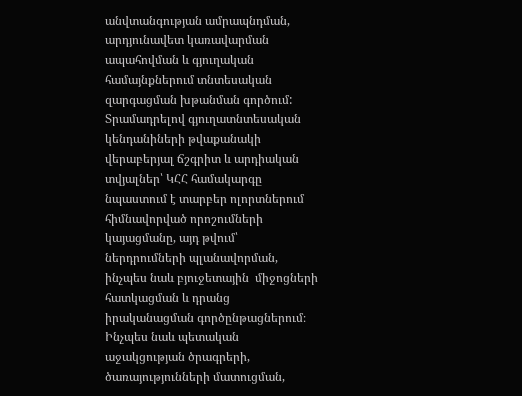անվտանգության ամրապնդման, արդյունավետ կառավարման ապահովման և գյուղական համայնքներում տնտեսական զարգացման խթանման գործում: Տրամադրելով գյուղատնտեսական կենդանիների թվաքանակի վերաբերյալ ճշգրիտ և արդիական տվյալներ՝ ԿՀՀ համակարգը նպաստում է տարբեր ոլորտներում հիմնավորված որոշումների կայացմանը, այդ թվում՝ ներդրումների պլանավորման, ինչպես նաև բյուջետային  միջոցների հատկացման և դրանց իրականացման գործընթացներում։ Ինչպես նաև պետական աջակցության ծրագրերի, ծառայությունների մատուցման,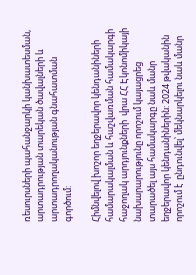ռեսուրսների պահանջարկի կանխատեսման, արտադրության տարեկան ծավալների և արտադրողականության գնահատման գործում:

Հիմնվելով խոշոր եղջերավոր կենդանիների համարակալման և հաշվառման համակարգի   հաջողակ արդյունքների  վրա ՀՀ Էկոնոմիկայի նախարարությունը որոշում կայացրեց տարածել այս համակարգը նաև մանր եղջերավոր կենդանիներին: 2024 թվականին որոշում է  ընդունվել՝ մեկնարկելու նաև մանր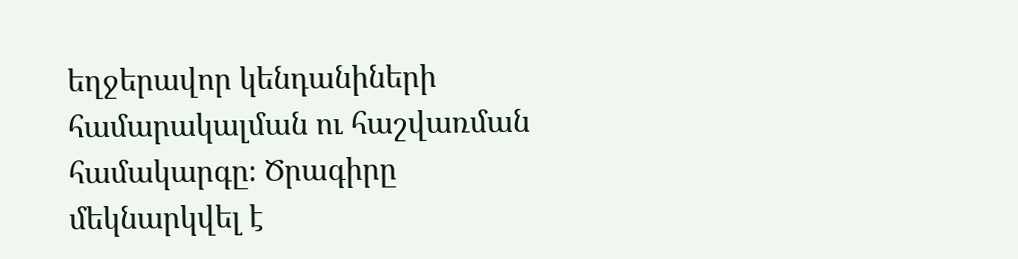եղջերավոր կենդանիների համարակալման ու հաշվառման համակարգը։ Ծրագիրը  մեկնարկվել է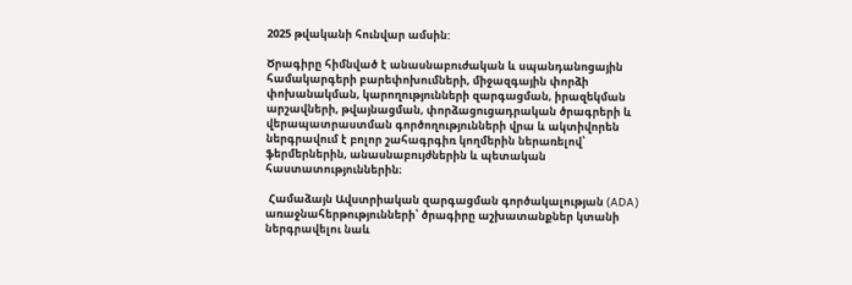2025 թվականի հունվար ամսին:

Ծրագիրը հիմնված է անասնաբուժական և սպանդանոցային համակարգերի բարեփոխումների, միջազգային փորձի փոխանակման, կարողությունների զարգացման, իրազեկման արշավների, թվայնացման, փորձացուցադրական ծրագրերի և վերապատրաստման գործողությունների վրա և ակտիվորեն ներգրավում է բոլոր շահագրգիռ կողմերին ներառելով՝ ֆերմերներին, անասնաբույժներին և պետական հաստատություններին։

 Համաձայն Ավստրիական զարգացման գործակալության (ADA) առաջնահերթությունների՝ ծրագիրը աշխատանքներ կտանի ներգրավելու նաև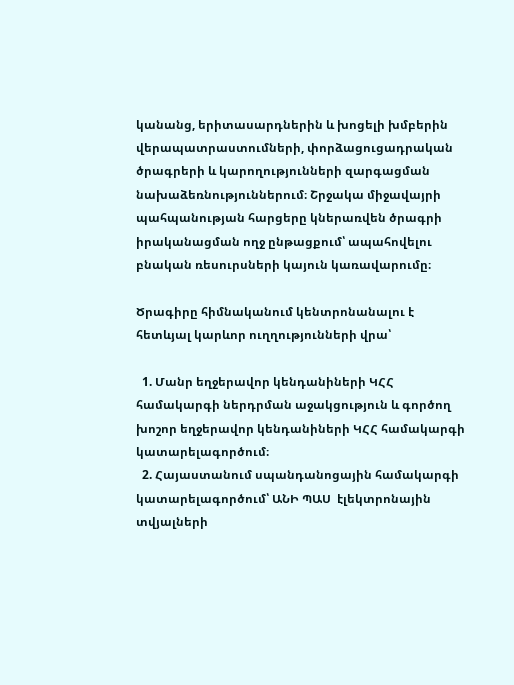կանանց, երիտասարդներին և խոցելի խմբերին  վերապատրաստումների, փորձացուցադրական ծրագրերի և կարողությունների զարգացման նախաձեռնություններում։ Շրջակա միջավայրի պահպանության հարցերը կներառվեն ծրագրի իրականացման ողջ ընթացքում՝ ապահովելու բնական ռեսուրսների կայուն կառավարումը։

Ծրագիրը հիմնականում կենտրոնանալու է հետևյալ կարևոր ուղղությունների վրա՝

  1. Մանր եղջերավոր կենդանիների ԿՀՀ համակարգի ներդրման աջակցություն և գործող  խոշոր եղջերավոր կենդանիների ԿՀՀ համակարգի կատարելագործում։
  2. Հայաստանում սպանդանոցային համակարգի կատարելագործում՝ ԱՆԻ ՊԱՍ  էլեկտրոնային տվյալների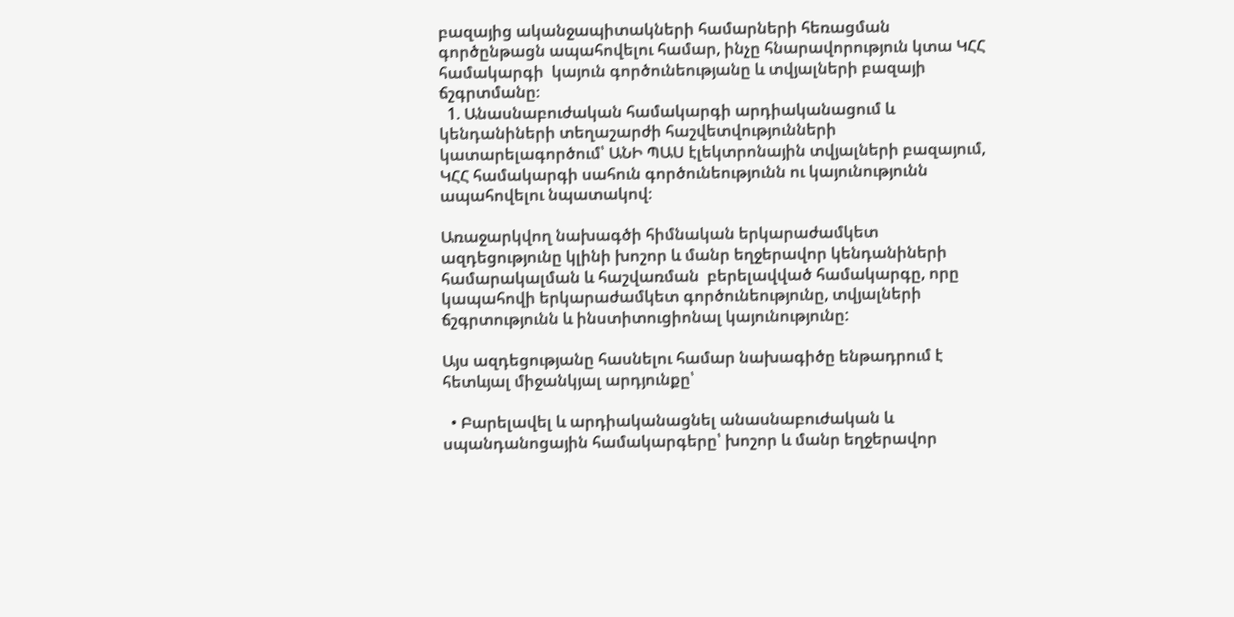բազայից ականջապիտակների համարների հեռացման գործընթացն ապահովելու համար, ինչը հնարավորություն կտա ԿՀՀ համակարգի  կայուն գործունեությանը և տվյալների բազայի ճշգրտմանը։
  1. Անասնաբուժական համակարգի արդիականացում և կենդանիների տեղաշարժի հաշվետվությունների կատարելագործում՝ ԱՆԻ ՊԱՍ էլեկտրոնային տվյալների բազայում, ԿՀՀ համակարգի սահուն գործունեությունն ու կայունությունն ապահովելու նպատակով։

Առաջարկվող նախագծի հիմնական երկարաժամկետ ազդեցությունը կլինի խոշոր և մանր եղջերավոր կենդանիների համարակալման և հաշվառման  բերելավված համակարգը, որը կապահովի երկարաժամկետ գործունեությունը, տվյալների ճշգրտությունն և ինստիտուցիոնալ կայունությունը:

Այս ազդեցությանը հասնելու համար նախագիծը ենթադրում է հետևյալ միջանկյալ արդյունքը՝

  • Բարելավել և արդիականացնել անասնաբուժական և սպանդանոցային համակարգերը՝ խոշոր և մանր եղջերավոր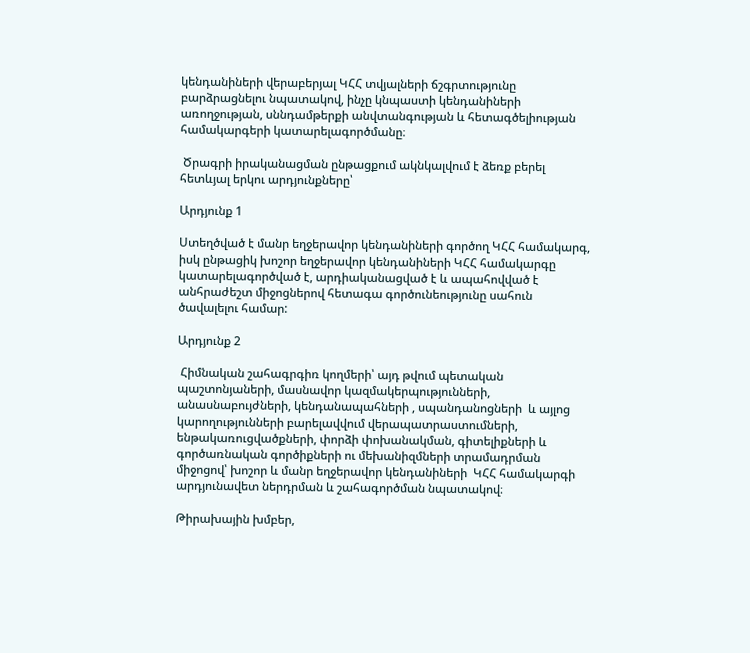կենդանիների վերաբերյալ ԿՀՀ տվյալների ճշգրտությունը բարձրացնելու նպատակով, ինչը կնպաստի կենդանիների առողջության, սննդամթերքի անվտանգության և հետագծելիության համակարգերի կատարելագործմանը։

 Ծրագրի իրականացման ընթացքում ակնկալվում է ձեռք բերել հետևյալ երկու արդյունքները՝

Արդյունք 1

Ստեղծված է մանր եղջերավոր կենդանիների գործող ԿՀՀ համակարգ, իսկ ընթացիկ խոշոր եղջերավոր կենդանիների ԿՀՀ համակարգը կատարելագործված է, արդիականացված է և ապահովված է անհրաժեշտ միջոցներով հետագա գործունեությունը սահուն ծավալելու համար:

Արդյունք 2

 Հիմնական շահագրգիռ կողմերի՝ այդ թվում պետական պաշտոնյաների, մասնավոր կազմակերպությունների, անասնաբույժների, կենդանապահների , սպանդանոցների  և այլոց կարողությունների բարելավվում վերապատրաստումների, ենթակառուցվածքների, փորձի փոխանակման, գիտելիքների և գործառնական գործիքների ու մեխանիզմների տրամադրման միջոցով՝ խոշոր և մանր եղջերավոր կենդանիների  ԿՀՀ համակարգի արդյունավետ ներդրման և շահագործման նպատակով։

Թիրախային խմբեր,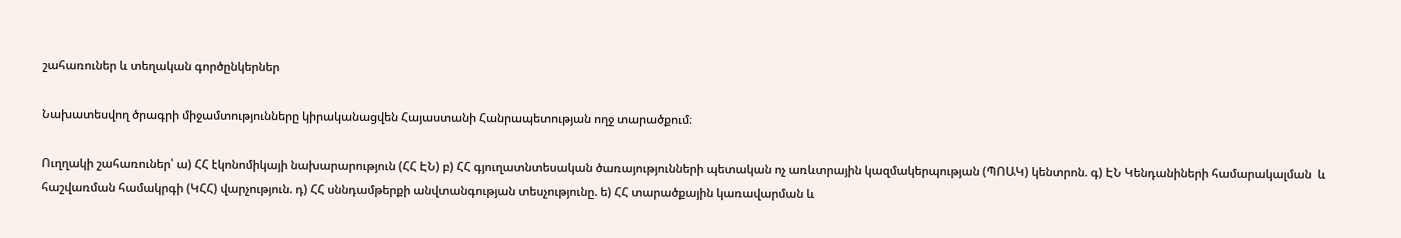շահառուներ և տեղական գործընկերներ

Նախատեսվող ծրագրի միջամտությունները կիրականացվեն Հայաստանի Հանրապետության ողջ տարածքում։

Ուղղակի շահառուներ՝ ա) ՀՀ էկոնոմիկայի նախարարություն (ՀՀ ԷՆ) բ) ՀՀ գյուղատնտեսական ծառայությունների պետական ոչ առևտրային կազմակերպության (ՊՈԱԿ) կենտրոն. գ) ԷՆ Կենդանիների համարակալման  և հաշվառման համակրգի (ԿՀՀ) վարչություն. դ) ՀՀ սննդամթերքի անվտանգության տեսչությունը. ե) ՀՀ տարածքային կառավարման և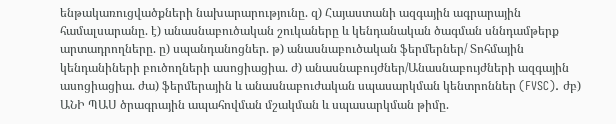ենթակառուցվածքների նախարարությունը. զ) Հայաստանի ազգային ագրարային համալսարանը. է) անասնաբուծական շուկաները և կենդանական ծագման սննդամթերք արտադրողները. ը) սպանդանոցներ. թ) անասնաբուծական ֆերմերներ/ Տոհմային կենդանիների բուծողների ասոցիացիա. ժ) անասնաբույժներ/Անասնաբույժների ազգային ասոցիացիա. ժա) ֆերմերային և անասնաբուժական սպասարկման կենտրոններ (FVSC). ժբ) ԱՆԻ ՊԱՍ ծրագրային ապահովման մշակման և սպասարկման թիմը.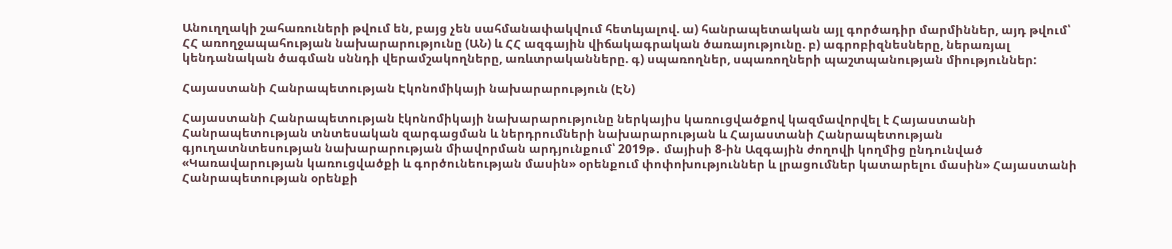Անուղղակի շահառուների թվում են, բայց չեն սահմանափակվում հետևյալով. ա) հանրապետական այլ գործադիր մարմիններ, այդ թվում՝ ՀՀ առողջապահության նախարարությունը (ԱՆ) և ՀՀ ազգային վիճակագրական ծառայությունը. բ) ագրոբիզնեսները, ներառյալ կենդանական ծագման սննդի վերամշակողները, առևտրականները. գ) սպառողներ, սպառողների պաշտպանության միություններ:

Հայաստանի Հանրապետության Էկոնոմիկայի նախարարություն (ԷՆ)

Հայաստանի Հանրապետության էկոնոմիկայի նախարարությունը ներկայիս կառուցվածքով կազմավորվել է Հայաստանի Հանրապետության տնտեսական զարգացման և ներդրումների նախարարության և Հայաստանի Հանրապետության գյուղատնտեսության նախարարության միավորման արդյունքում՝ 2019թ․ մայիսի 8-ին Ազգային ժողովի կողմից ընդունված «Կառավարության կառուցվածքի և գործունեության մասին» օրենքում փոփոխություններ և լրացումներ կատարելու մասին» Հայաստանի Հանրապետության օրենքի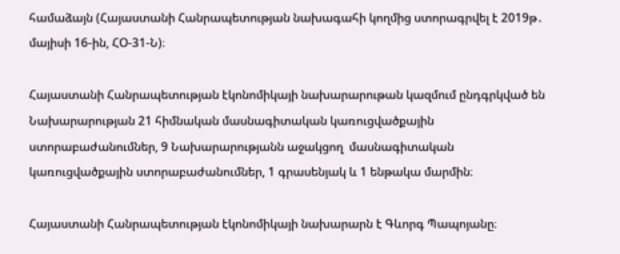համաձայն (Հայաստանի Հանրապետության նախագահի կողմից ստորագրվել է 2019թ․ մայիսի 16-ին, ՀՕ-31-Ն)։

Հայաստանի Հանրապետության էկոնոմիկայի նախարարութան կազմում ընդգրկված են Նախարարության 21 հիմնական մասնագիտական կառուցվածքային ստորաբաժանումներ, 9 Նախարարությանն աջակցող  մասնագիտական կառուցվածքային ստորաբաժանումներ, 1 գրասենյակ և 1 ենթակա մարմին։

Հայաստանի Հանրապետության էկոնոմիկայի նախարարն է Գևորգ Պապոյանը։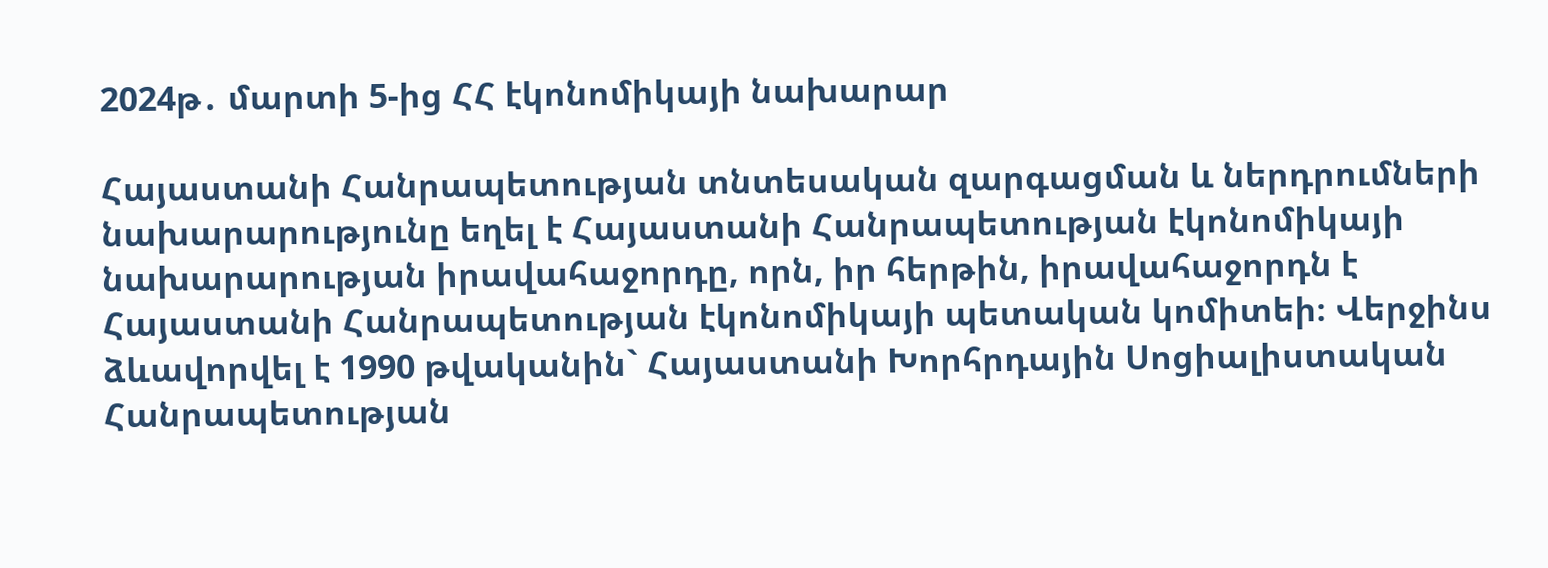2024թ․ մարտի 5-ից ՀՀ էկոնոմիկայի նախարար

Հայաստանի Հանրապետության տնտեսական զարգացման և ներդրումների նախարարությունը եղել է Հայաստանի Հանրապետության էկոնոմիկայի նախարարության իրավահաջորդը, որն, իր հերթին, իրավահաջորդն է Հայաստանի Հանրապետության էկոնոմիկայի պետական կոմիտեի։ Վերջինս ձևավորվել է 1990 թվականին` Հայաստանի Խորհրդային Սոցիալիստական Հանրապետության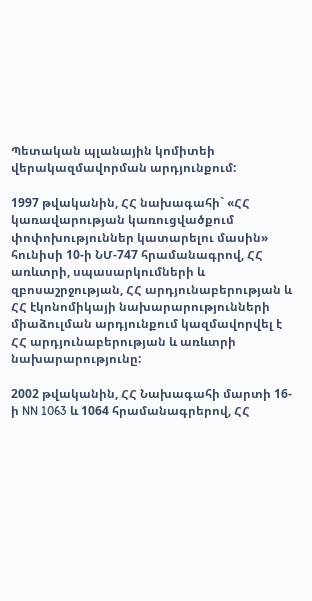Պետական պլանային կոմիտեի վերակազմավորման արդյունքում:

1997 թվականին, ՀՀ նախագահի` «ՀՀ կառավարության կառուցվածքում փոփոխություններ կատարելու մասին» հունիսի 10-ի ՆՄ-747 հրամանագրով, ՀՀ առևտրի, սպասարկումների և զբոսաշրջության, ՀՀ արդյունաբերության և ՀՀ էկոնոմիկայի նախարարությունների միաձուլման արդյունքում կազմավորվել է ՀՀ արդյունաբերության և առևտրի նախարարությունը:

2002 թվականին, ՀՀ Նախագահի մարտի 16-ի NN 1063 և 1064 հրամանագրերով, ՀՀ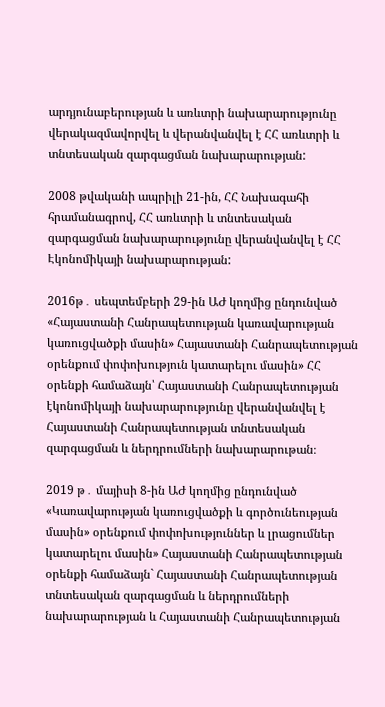արդյունաբերության և առևտրի նախարարությունը վերակազմավորվել և վերանվանվել է ՀՀ առևտրի և տնտեսական զարգացման նախարարության:

2008 թվականի ապրիլի 21-ին, ՀՀ Նախագահի հրամանագրով, ՀՀ առևտրի և տնտեսական զարգացման նախարարությունը վերանվանվել է ՀՀ Էկոնոմիկայի նախարարության:

2016թ․ սեպտեմբերի 29-ին ԱԺ կողմից ընդունված «Հայաստանի Հանրապետության կառավարության կառուցվածքի մասին» Հայաստանի Հանրապետության օրենքում փոփոխություն կատարելու մասին» ՀՀ օրենքի համաձայն՝ Հայաստանի Հանրապետության էկոնոմիկայի նախարարությունը վերանվանվել է Հայաստանի Հանրապետության տնտեսական զարգացման և ներդրումների նախարարութան։

2019 թ․ մայիսի 8-ին ԱԺ կողմից ընդունված «Կառավարության կառուցվածքի և գործունեության մասին» օրենքում փոփոխություններ և լրացումներ կատարելու մասին» Հայաստանի Հանրապետության օրենքի համաձայն` Հայաստանի Հանրապետության տնտեսական զարգացման և ներդրումների նախարարության և Հայաստանի Հանրապետության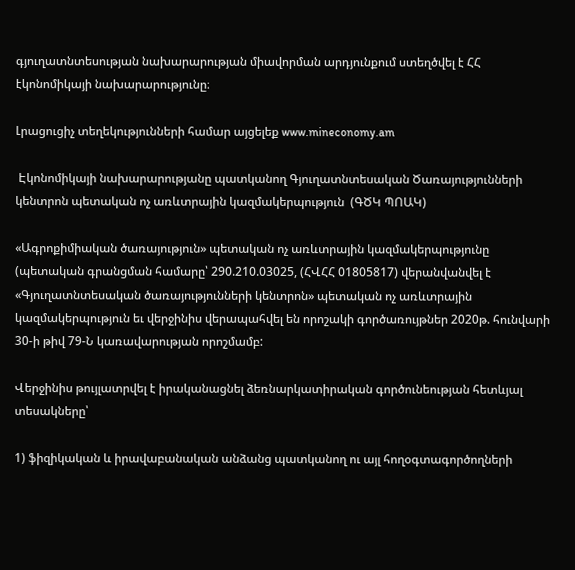գյուղատնտեսության նախարարության միավորման արդյունքում ստեղծվել է ՀՀ էկոնոմիկայի նախարարությունը։

Լրացուցիչ տեղեկությունների համար այցելեք www.mineconomy.am

 Էկոնոմիկայի նախարարությանը պատկանող Գյուղատնտեսական Ծառայությունների կենտրոն պետական ոչ առևտրային կազմակերպություն  (ԳԾԿ ՊՈԱԿ)

«Ագրոքիմիական ծառայություն» պետական ոչ առևտրային կազմակերպությունը (պետական գրանցման համարը՝ 290.210.03025, (ՀՎՀՀ 01805817) վերանվանվել է «Գյուղատնտեսական ծառայությունների կենտրոն» պետական ոչ առևտրային կազմակերպություն եւ վերջինիս վերապահվել են որոշակի գործառույթներ 2020թ. հունվարի 30-ի թիվ 79-Ն կառավարության որոշմամբ:

Վերջինիս թույլատրվել է իրականացնել ձեռնարկատիրական գործունեության հետևյալ տեսակները՝

1) ֆիզիկական և իրավաբանական անձանց պատկանող ու այլ հողօգտագործողների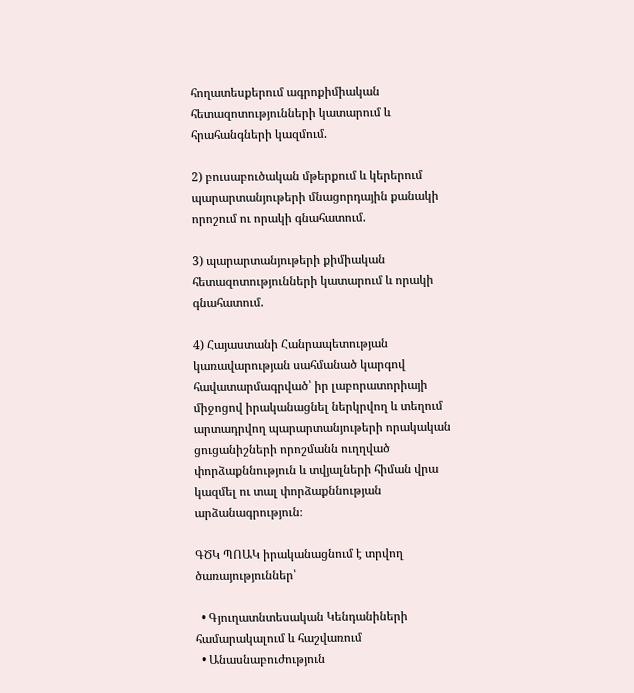հողատեսքերում ագրոքիմիական հետազոտությունների կատարում և հրահանգների կազմում.

2) բուսաբուծական մթերքում և կերերում պարարտանյութերի մնացորդային քանակի որոշում ու որակի գնահատում.

3) պարարտանյութերի քիմիական հետազոտությունների կատարում և որակի գնահատում.

4) Հայաստանի Հանրապետության կառավարության սահմանած կարգով հավատարմագրված՝ իր լաբորատորիայի միջոցով իրականացնել ներկրվող և տեղում արտադրվող պարարտանյութերի որակական ցուցանիշների որոշմանն ուղղված փորձաքննություն և տվյալների հիման վրա կազմել ու տալ փորձաքննության արձանագրություն։

ԳԾԿ ՊՈԱԿ իրականացնում է տրվող ծառայություններ՝

  • Գյուղատնտեսական Կենդանիների համարակալում և հաշվառում
  • Անասնաբուժություն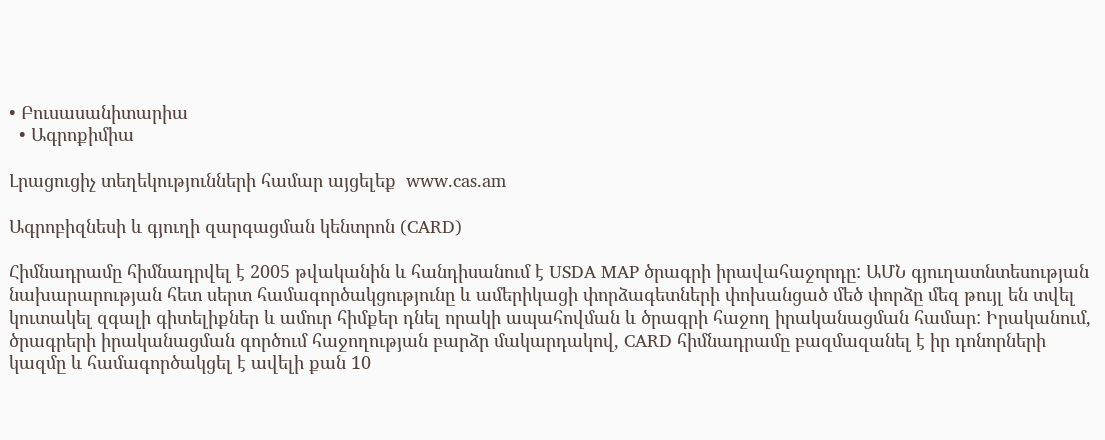• Բուսասանիտարիա
  • Ագրոքիմիա

Լրացուցիչ տեղեկությունների համար այցելեք  www.cas.am

Ագրոբիզնեսի և գյուղի զարգացման կենտրոն (CARD)

Հիմնադրամը հիմնադրվել է 2005 թվականին և հանդիսանում է USDA MAP ծրագրի իրավահաջորդը: ԱՄՆ գյուղատնտեսության նախարարության հետ սերտ համագործակցությունը և ամերիկացի փորձագետների փոխանցած մեծ փորձը մեզ թույլ են տվել կուտակել զգալի գիտելիքներ և ամուր հիմքեր դնել որակի ապահովման և ծրագրի հաջող իրականացման համար: Իրականում, ծրագրերի իրականացման գործում հաջողության բարձր մակարդակով, CARD հիմնադրամը բազմազանել է իր դոնորների կազմը և համագործակցել է ավելի քան 10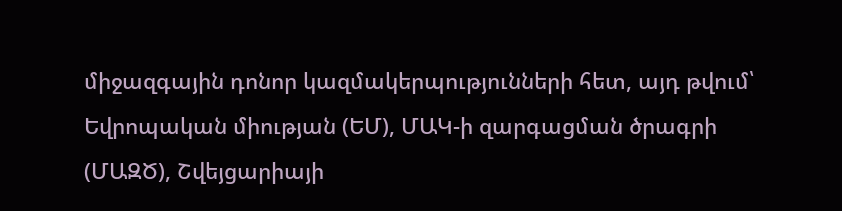միջազգային դոնոր կազմակերպությունների հետ, այդ թվում՝ Եվրոպական միության (ԵՄ), ՄԱԿ-ի զարգացման ծրագրի (ՄԱԶԾ), Շվեյցարիայի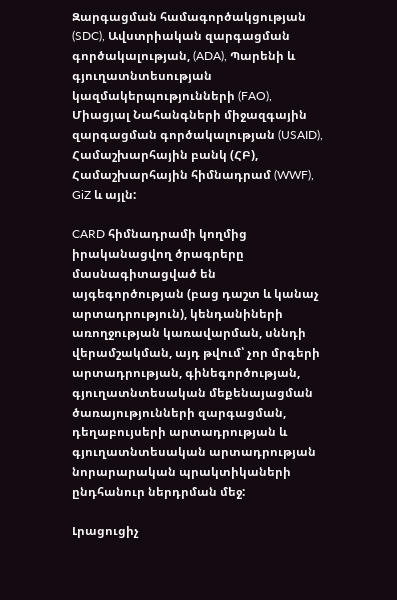Զարգացման համագործակցության (SDC), Ավստրիական զարգացման գործակալության, (ADA), Պարենի և գյուղատնտեսության կազմակերպությունների (FAO), Միացյալ Նահանգների միջազգային զարգացման գործակալության (USAID), Համաշխարհային բանկ (ՀԲ), Համաշխարհային հիմնադրամ (WWF), GiZ և այլն:

CARD հիմնադրամի կողմից իրականացվող ծրագրերը մասնագիտացված են այգեգործության (բաց դաշտ և կանաչ արտադրություն), կենդանիների առողջության կառավարման, սննդի վերամշակման, այդ թվում՝ չոր մրգերի արտադրության, գինեգործության, գյուղատնտեսական մեքենայացման ծառայությունների զարգացման, դեղաբույսերի արտադրության և գյուղատնտեսական արտադրության նորարարական պրակտիկաների ընդհանուր ներդրման մեջ:

Լրացուցիչ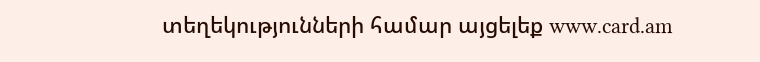տեղեկությունների համար այցելեք www.card.am